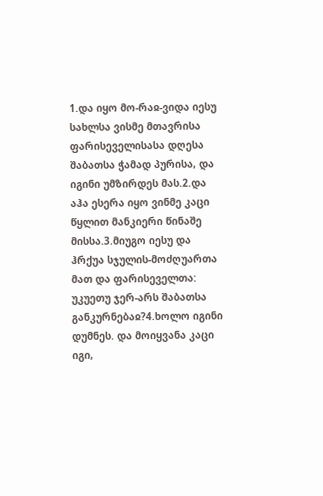1.და იყო მო-რაჲ-ვიდა იესუ სახლსა ვისმე მთავრისა ფარისეველისასა დღესა შაბათსა ჭამად პურისა, და იგინი უმზირდეს მას.2.და აჰა ესერა იყო ვინმე კაცი წყლით მანკიერი წინაშე მისსა.3.მიუგო იესუ და ჰრქუა სჯულის-მოძღუართა მათ და ფარისეველთა: უკუეთუ ჯერ-არს შაბათსა განკურნებაჲ?4.ხოლო იგინი დუმნეს. და მოიყვანა კაცი იგი,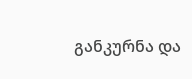განკურნა და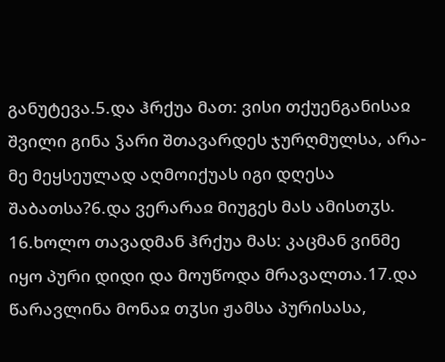განუტევა.5.და ჰრქუა მათ: ვისი თქუენგანისაჲ შვილი გინა ჴარი შთავარდეს ჯურღმულსა, არა-მე მეყსეულად აღმოიქუას იგი დღესა შაბათსა?6.და ვერარაჲ მიუგეს მას ამისთჳს.
16.ხოლო თავადმან ჰრქუა მას: კაცმან ვინმე იყო პური დიდი და მოუწოდა მრავალთა.17.და წარავლინა მონაჲ თჳსი ჟამსა პურისასა,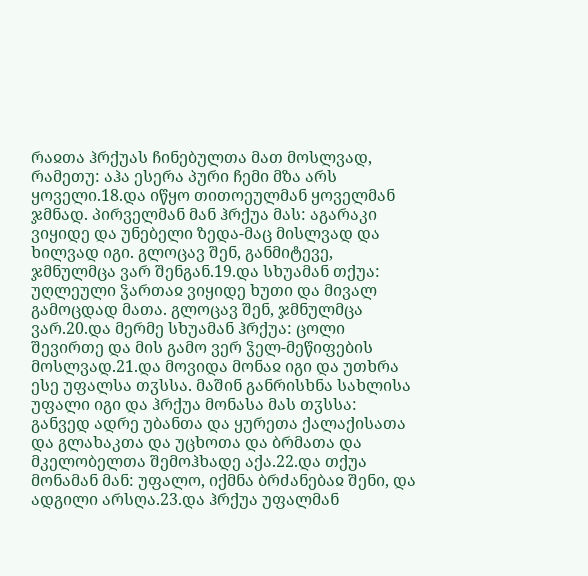რაჲთა ჰრქუას ჩინებულთა მათ მოსლვად, რამეთუ: აჰა ესერა პური ჩემი მზა არს ყოველი.18.და იწყო თითოეულმან ყოველმან ჯმნად. პირველმან მან ჰრქუა მას: აგარაკი ვიყიდე და უნებელი ზედა-მაც მისლვად და ხილვად იგი. გლოცავ შენ, განმიტევე, ჯმნულმცა ვარ შენგან.19.და სხუამან თქუა: უღლეული ჴართაჲ ვიყიდე ხუთი და მივალ გამოცდად მათა. გლოცავ შენ, ჯმნულმცა ვარ.20.და მერმე სხუამან ჰრქუა: ცოლი შევირთე და მის გამო ვერ ჴელ-მეწიფების მოსლვად.21.და მოვიდა მონაჲ იგი და უთხრა ესე უფალსა თჳსსა. მაშინ განრისხნა სახლისა უფალი იგი და ჰრქუა მონასა მას თჳსსა: განვედ ადრე უბანთა და ყურეთა ქალაქისათა და გლახაკთა და უცხოთა და ბრმათა და მკელობელთა შემოჰხადე აქა.22.და თქუა მონამან მან: უფალო, იქმნა ბრძანებაჲ შენი, და ადგილი არსღა.23.და ჰრქუა უფალმან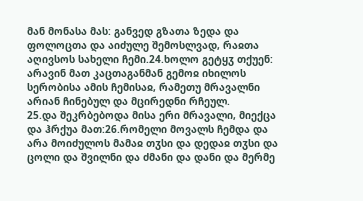მან მონასა მას: განვედ გზათა ზედა და ფოლოცთა და აიძულე შემოსლვად, რაჲთა აღივსოს სახელი ჩემი.24.ხოლო გეტყჳ თქუენ: არავინ მათ კაცთაგანმან გემოჲ იხილოს სერობისა ამის ჩემისაჲ, რამეთუ მრავალნი არიან ჩინებულ და მცირედნი რჩეულ.
25.და შეკრბებოდა მისა ერი მრავალი, მიექცა და ჰრქუა მათ:26.რომელი მოვალს ჩემდა და არა მოიძულოს მამაჲ თჳსი და დედაჲ თჳსი და ცოლი და შვილნი და ძმანი და დანი და მერმე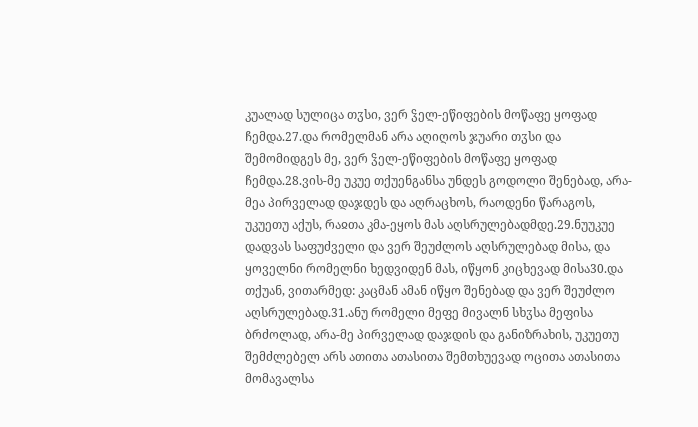კუალად სულიცა თჳსი, ვერ ჴელ-ეწიფების მოწაფე ყოფად ჩემდა.27.და რომელმან არა აღიღოს ჯუარი თჳსი და შემომიდგეს მე, ვერ ჴელ-ეწიფების მოწაფე ყოფად ჩემდა.28.ვის-მე უკუე თქუენგანსა უნდეს გოდოლი შენებად, არა-მეა პირველად დაჯდეს და აღრაცხოს, რაოდენი წარაგოს, უკუეთუ აქუს, რაჲთა კმა-ეყოს მას აღსრულებადმდე.29.ნუუკუე დადვას საფუძველი და ვერ შეუძლოს აღსრულებად მისა, და ყოველნი რომელნი ხედვიდენ მას, იწყონ კიცხევად მისა30.და თქუან, ვითარმედ: კაცმან ამან იწყო შენებად და ვერ შეუძლო აღსრულებად.31.ანუ რომელი მეფე მივალნ სხჳსა მეფისა ბრძოლად, არა-მე პირველად დაჯდის და განიზრახის, უკუეთუ შემძლებელ არს ათითა ათასითა შემთხუევად ოცითა ათასითა მომავალსა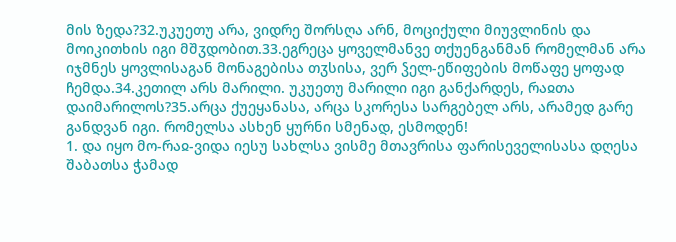მის ზედა?32.უკუეთუ არა, ვიდრე შორსღა არნ, მოციქული მიუვლინის და მოიკითხის იგი მშჳდობით.33.ეგრეცა ყოველმანვე თქუენგანმან რომელმან არა იჯმნეს ყოვლისაგან მონაგებისა თჳსისა, ვერ ჴელ-ეწიფების მოწაფე ყოფად ჩემდა.34.კეთილ არს მარილი. უკუეთუ მარილი იგი განქარდეს, რაჲთა დაიმარილოს?35.არცა ქუეყანასა, არცა სკორესა სარგებელ არს, არამედ გარე განდვან იგი. რომელსა ასხენ ყურნი სმენად, ესმოდენ!
1. და იყო მო-რაჲ-ვიდა იესუ სახლსა ვისმე მთავრისა ფარისეველისასა დღესა შაბათსა ჭამად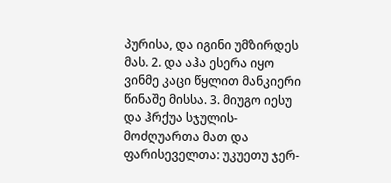პურისა, და იგინი უმზირდეს მას. 2. და აჰა ესერა იყო ვინმე კაცი წყლით მანკიერი წინაშე მისსა. 3. მიუგო იესუ და ჰრქუა სჯულის-მოძღუართა მათ და ფარისეველთა: უკუეთუ ჯერ-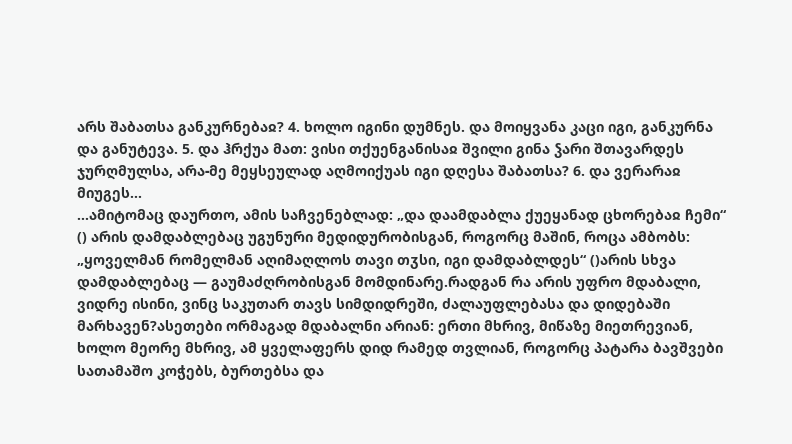არს შაბათსა განკურნებაჲ? 4. ხოლო იგინი დუმნეს. და მოიყვანა კაცი იგი, განკურნა და განუტევა. 5. და ჰრქუა მათ: ვისი თქუენგანისაჲ შვილი გინა ჴარი შთავარდეს ჯურღმულსა, არა-მე მეყსეულად აღმოიქუას იგი დღესა შაბათსა? 6. და ვერარაჲ მიუგეს...
...ამიტომაც დაურთო, ამის საჩვენებლად: „და დაამდაბლა ქუეყანად ცხორებაჲ ჩემი“ () არის დამდაბლებაც უგუნური მედიდურობისგან, როგორც მაშინ, როცა ამბობს: „ყოველმან რომელმან აღიმაღლოს თავი თჳსი, იგი დამდაბლდეს“ ()არის სხვა დამდაბლებაც — გაუმაძღრობისგან მომდინარე.რადგან რა არის უფრო მდაბალი, ვიდრე ისინი, ვინც საკუთარ თავს სიმდიდრეში, ძალაუფლებასა და დიდებაში მარხავენ?ასეთები ორმაგად მდაბალნი არიან: ერთი მხრივ, მიწაზე მიეთრევიან, ხოლო მეორე მხრივ, ამ ყველაფერს დიდ რამედ თვლიან, როგორც პატარა ბავშვები სათამაშო კოჭებს, ბურთებსა და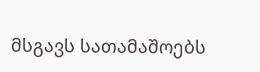მსგავს სათამაშოებს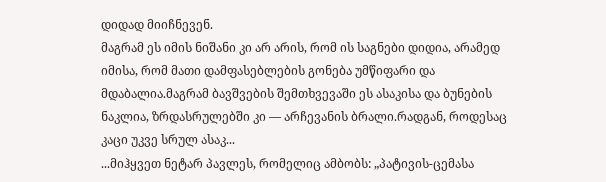დიდად მიიჩნევენ.
მაგრამ ეს იმის ნიშანი კი არ არის, რომ ის საგნები დიდია, არამედ იმისა, რომ მათი დამფასებლების გონება უმწიფარი და მდაბალია.მაგრამ ბავშვების შემთხვევაში ეს ასაკისა და ბუნების ნაკლია, ზრდასრულებში კი — არჩევანის ბრალი.რადგან, როდესაც კაცი უკვე სრულ ასაკ...
...მიჰყვეთ ნეტარ პავლეს, რომელიც ამბობს: „პატივის-ცემასა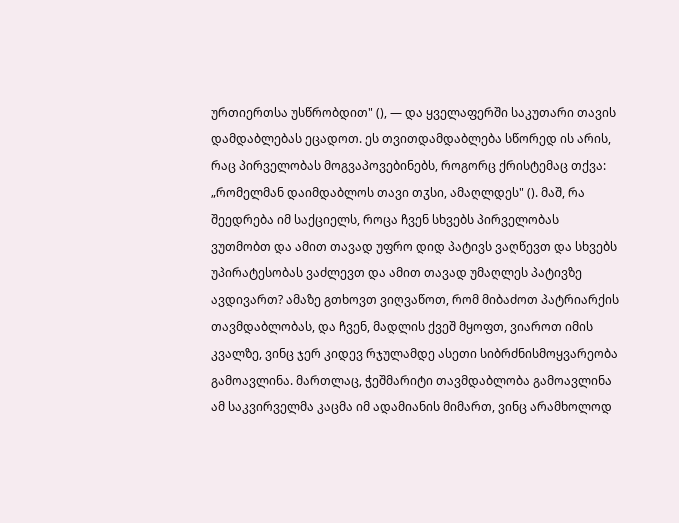ურთიერთსა უსწრობდით" (), — და ყველაფერში საკუთარი თავის დამდაბლებას ეცადოთ. ეს თვითდამდაბლება სწორედ ის არის, რაც პირველობას მოგვაპოვებინებს, როგორც ქრისტემაც თქვა: „რომელმან დაიმდაბლოს თავი თჳსი, ამაღლდეს" (). მაშ, რა შეედრება იმ საქციელს, როცა ჩვენ სხვებს პირველობას ვუთმობთ და ამით თავად უფრო დიდ პატივს ვაღწევთ და სხვებს უპირატესობას ვაძლევთ და ამით თავად უმაღლეს პატივზე ავდივართ? ამაზე გთხოვთ ვიღვაწოთ, რომ მიბაძოთ პატრიარქის თავმდაბლობას, და ჩვენ, მადლის ქვეშ მყოფთ, ვიაროთ იმის კვალზე, ვინც ჯერ კიდევ რჯულამდე ასეთი სიბრძნისმოყვარეობა გამოავლინა. მართლაც, ჭეშმარიტი თავმდაბლობა გამოავლინა ამ საკვირველმა კაცმა იმ ადამიანის მიმართ, ვინც არამხოლოდ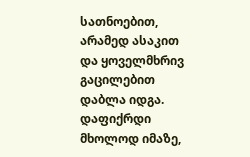სათნოებით, არამედ ასაკით და ყოველმხრივ გაცილებით დაბლა იდგა. დაფიქრდი მხოლოდ იმაზე,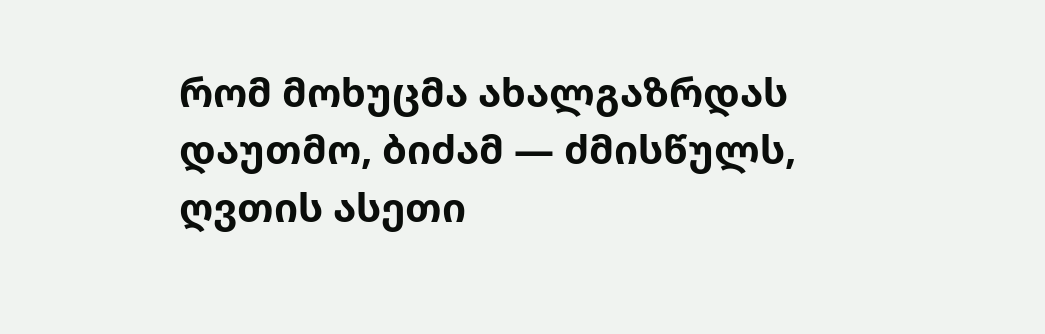რომ მოხუცმა ახალგაზრდას დაუთმო, ბიძამ — ძმისწულს, ღვთის ასეთი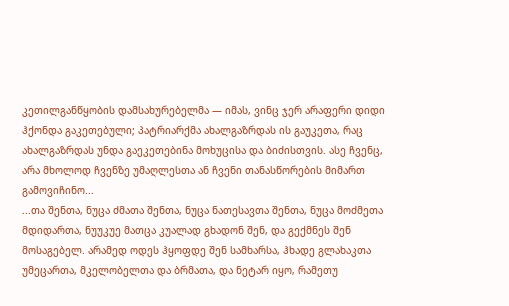კეთილგანწყობის დამსახურებელმა — იმას, ვინც ჯერ არაფერი დიდი ჰქონდა გაკეთებული; პატრიარქმა ახალგაზრდას ის გაუკეთა, რაც ახალგაზრდას უნდა გაეკეთებინა მოხუცისა და ბიძისთვის. ასე ჩვენც, არა მხოლოდ ჩვენზე უმაღლესთა ან ჩვენი თანასწორების მიმართ გამოვიჩინო...
...თა შენთა, ნუცა ძმათა შენთა, ნუცა ნათესავთა შენთა, ნუცა მოძმეთა მდიდართა, ნუუკუე მათცა კუალად გხადონ შენ, და გექმნეს შენ მოსაგებელ. არამედ ოდეს ჰყოფდე შენ სამხარსა, ჰხადე გლახაკთა უმეცართა, მკელობელთა და ბრმათა, და ნეტარ იყო, რამეთუ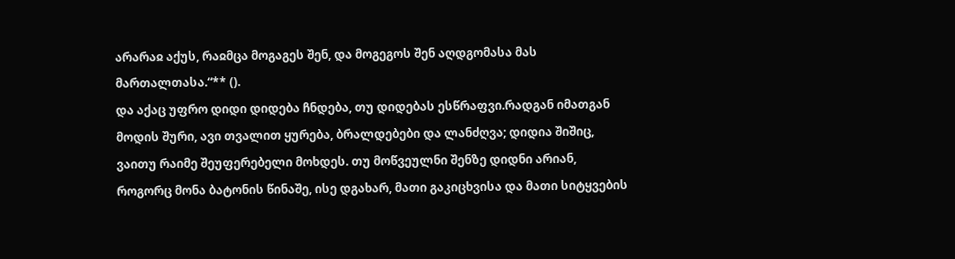არარაჲ აქუს, რაჲმცა მოგაგეს შენ, და მოგეგოს შენ აღდგომასა მას მართალთასა.“** ().
და აქაც უფრო დიდი დიდება ჩნდება, თუ დიდებას ესწრაფვი.რადგან იმათგან მოდის შური, ავი თვალით ყურება, ბრალდებები და ლანძღვა; დიდია შიშიც, ვაითუ რაიმე შეუფერებელი მოხდეს. თუ მოწვეულნი შენზე დიდნი არიან, როგორც მონა ბატონის წინაშე, ისე დგახარ, მათი გაკიცხვისა და მათი სიტყვების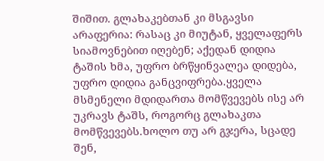შიშით. გლახაკებთან კი მსგავსი არაფერია: რასაც კი მიუტან, ყველაფერს სიამოვნებით იღებენ; აქედან დიდია ტაშის ხმა, უფრო ბრწყინვალეა დიდება, უფრო დიდია განცვიფრება.ყველა მსმენელი მდიდართა მომწვევებს ისე არ უკრავს ტაშს, როგორც გლახაკთა მომწვევებს.ხოლო თუ არ გჯერა, სცადე შენ,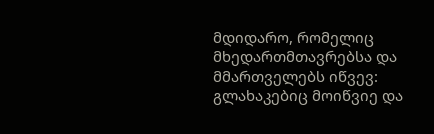მდიდარო, რომელიც მხედართმთავრებსა და მმართველებს იწვევ: გლახაკებიც მოიწვიე და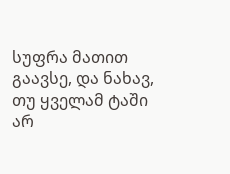სუფრა მათით გაავსე, და ნახავ, თუ ყველამ ტაში არ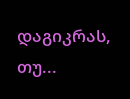დაგიკრას, თუ...